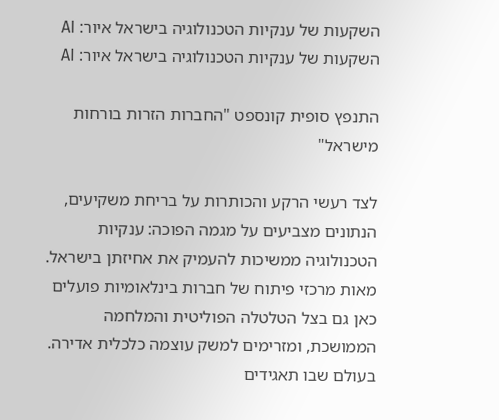השקעות של ענקיות הטכנולוגיה בישראל איור: AI
השקעות של ענקיות הטכנולוגיה בישראל איור: AI

התנפץ סופית קונספט "החברות הזרות בורחות מישראל"

לצד רעשי הרקע והכותרות על בריחת משקיעים, הנתונים מצביעים על מגמה הפוכה: ענקיות הטכנולוגיה ממשיכות להעמיק את אחיזתן בישראל. מאות מרכזי פיתוח של חברות בינלאומיות פועלים כאן גם בצל הטלטלה הפוליטית והמלחמה הממושכת, ומזרימים למשק עוצמה כלכלית אדירה. בעולם שבו תאגידים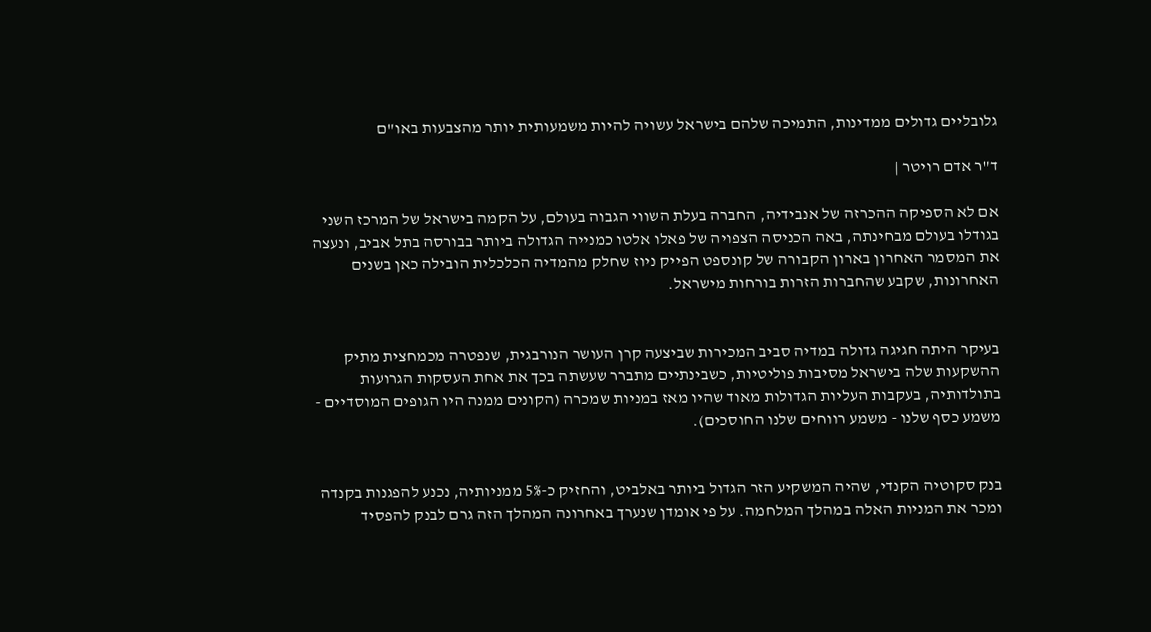גלובליים גדולים ממדינות, התמיכה שלהם בישראל עשויה להיות משמעותית יותר מהצבעות באו"ם

ד"ר אדם רויטר |

אם לא הספיקה ההכרזה של אנבידיה, החברה בעלת השווי הגבוה בעולם, על הקמה בישראל של המרכז השני בגודלו בעולם מבחינתה, באה הכניסה הצפויה של פאלו אלטו כמנייה הגדולה ביותר בבורסה בתל אביב, ונעצה את המסמר האחרון בארון הקבורה של קונספט הפייק ניוז שחלק מהמדיה הכלכלית הובילה כאן בשנים האחרונות, שקבע שהחברות הזרות בורחות מישראל.


בעיקר היתה חגיגה גדולה במדיה סביב המכירות שביצעה קרן העושר הנורבגית, שנפטרה מכמחצית מתיק ההשקעות שלה בישראל מסיבות פוליטיות, כשבינתיים מתברר שעשתה בכך את אחת העסקות הגרועות בתולדותיה, בעקבות העליות הגדולות מאוד שהיו מאז במניות שמכרה (הקונים ממנה היו הגופים המוסדיים - משמע כסף שלנו - משמע רווחים שלנו החוסכים).


בנק סקוטיה הקנדי, שהיה המשקיע הזר הגדול ביותר באלביט, והחזיק כ-5% ממניותיה, נכנע להפגנות בקנדה ומכר את המניות האלה במהלך המלחמה. על פי אומדן שנערך באחרונה המהלך הזה גרם לבנק להפסיד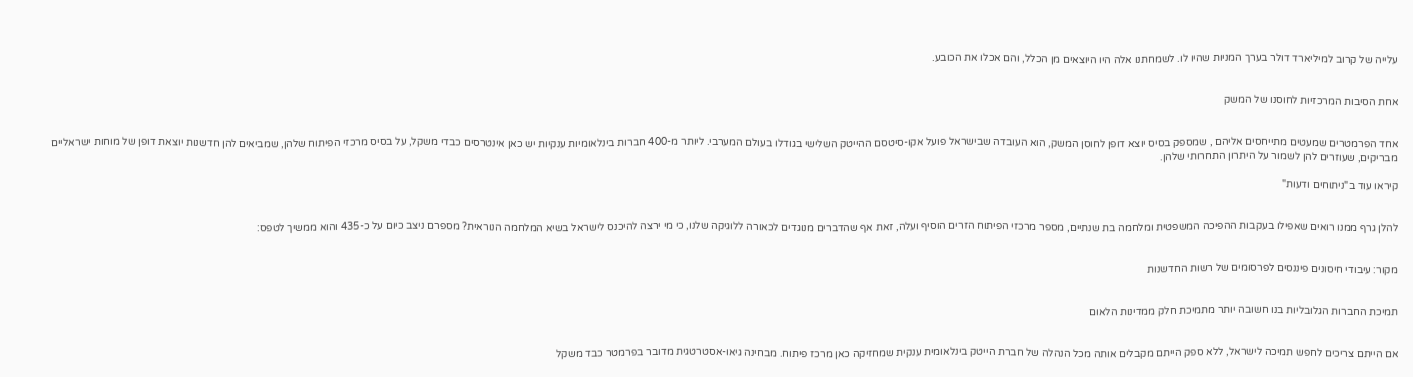עלייה של קרוב למיליארד דולר בערך המניות שהיו לו. לשמחתנו אלה היו היוצאים מן הכלל, והם אכלו את הכובע.


אחת הסיבות המרכזיות לחוסנו של המשק


אחד הפרמטרים שמעטים מתייחסים אליהם , שמספק בסיס יוצא דופן לחוסן המשק, הוא העובדה שבישראל פועל אקו-סיטסם ההייטק השלישי בגודלו בעולם המערבי. ליותר מ-400 חברות בינלאומיות ענקיות יש כאן אינטרסים כבדי משקל, על בסיס מרכזי הפיתוח שלהן, שמביאים להן חדשנות יוצאת דופן של מוחות ישראליים מבריקים, שעוזרים להן לשמור על היתרון התחרותי שלהן.

קיראו עוד ב"ניתוחים ודעות"


להלן גרף ממנו רואים שאפילו בעקבות ההפיכה המשפטית ומלחמה בת שנתיים, מספר מרכזי הפיתוח הזרים הוסיף ועלה, זאת אף שהדברים מנוגדים לכאורה ללוגיקה שלנו, כי מי ירצה להיכנס לישראל בשיא המלחמה הנוראית? מספרם ניצב כיום על כ-435 והוא ממשיך לטפס:


מקור: עיבודי חיסונים פיננסים לפרסומים של רשות החדשנות


תמיכת החברות הגלובליות בנו חשובה יותר מתמיכת חלק ממדינות הלאום


אם הייתם צריכים לחפש תמיכה לישראל, ללא ספק הייתם מקבלים אותה מכל הנהלה של חברת הייטק בינלאומית ענקית שמחזיקה כאן מרכז פיתוח. מבחינה גיאו-אסטרטגית מדובר בפרמטר כבד משקל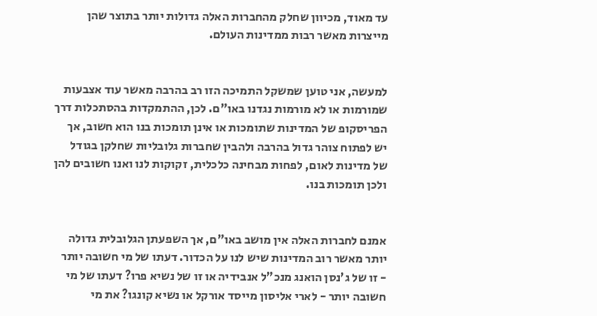עד מאוד, מכיוון שחלק מהחברות האלה גדולות יותר בתוצר שהן מייצרות מאשר רבות ממדינות העולם.


למעשה, אני טוען שמשקל התמיכה הזו רב בהרבה מאשר עוד אצבעות שמורמות או לא מורמות נגדנו באו"ם. לכן, ההתמקדות בהסתכלות דרך הפריסקופ של המדינות שתומכות או אינן תומכות בנו הוא חשוב, אך יש לפתוח צוהר גדול בהרבה ולהבין שחברות גלובליות שחלקן בגודל של מדינות לאום, לפחות מבחינה כלכלית, זקוקות לנו ואנו חשובים להן ולכן תומכות בנו.


אמנם לחברות האלה אין מושב באו"ם, אך השפעתן הגלובלית גדולה יותר מאשר רוב המדינות שיש לנו על הכדור. דעתו של מי חשובה יותר - זו של ג'נסן הואנג מנכ"ל אנבידיה או זו של נשיא פרו? דעתו של מי חשובה יותר - לארי אליסון מייסד אורקל או נשיא קונגו? את מי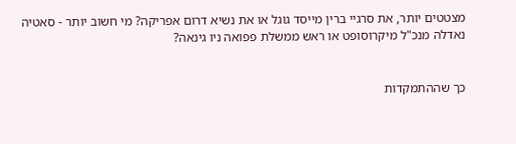מצטטים יותר, את סרגיי ברין מייסד גוגל או את נשיא דרום אפריקה? מי חשוב יותר - סאטיה נאדלה מנכ"ל מיקרוסופט או ראש ממשלת פפואה ניו גינאה?


כך שההתמקדות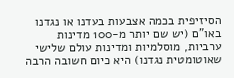הסיזיפית בכמה אצבעות בעדנו או נגדנו באו"ם (יש שם יותר מ-100 מדינות ערביות, מוסלמיות ומדינות עולם שלישי שאוטומטית נגדנו) היא כיום חשובה הרבה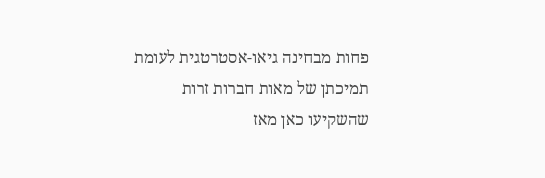פחות מבחינה גיאו-אסטרטגית לעומת תמיכתן של מאות חברות זרות שהשקיעו כאן מאז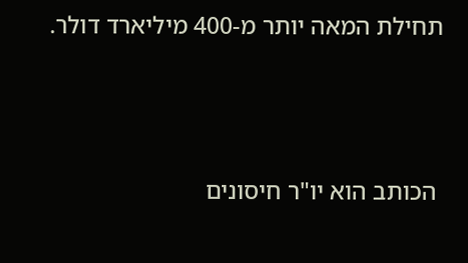תחילת המאה יותר מ-400 מיליארד דולר.



 הכותב הוא יו"ר חיסונים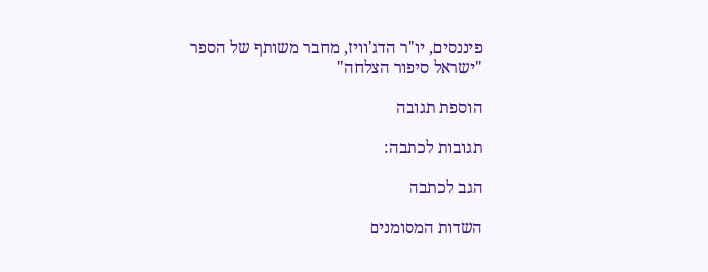פיננסים, יו"ר הדג'וויז, מחבר משותף של הספר "ישראל סיפור הצלחה"

הוספת תגובה

תגובות לכתבה:

הגב לכתבה

השדות המסומנים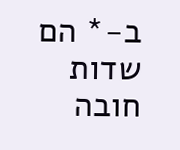ב-* הם שדות חובה